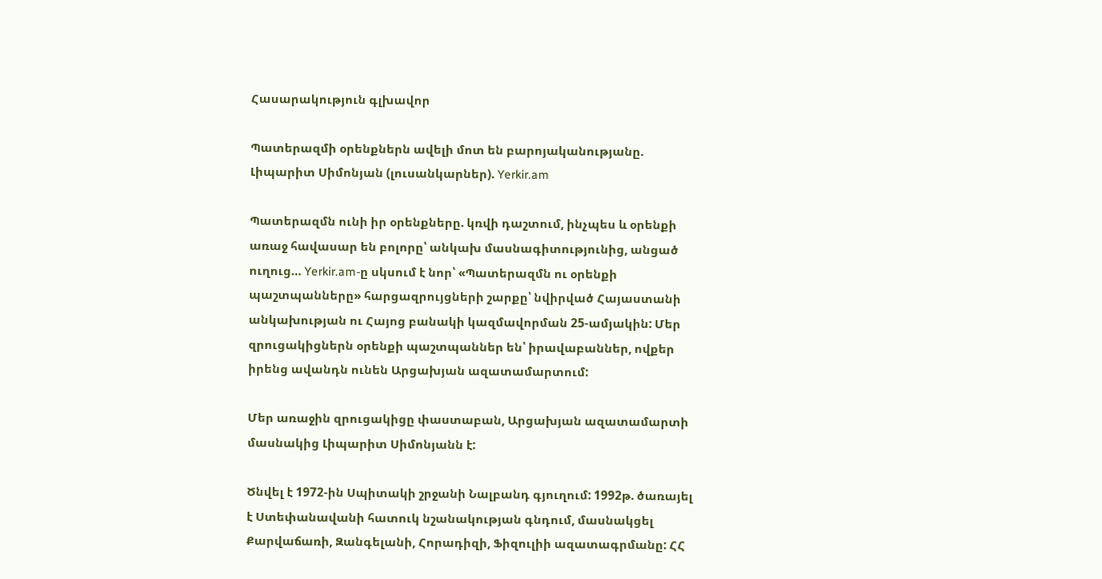Հասարակություն գլխավոր

Պատերազմի օրենքներն ավելի մոտ են բարոյականությանը. Լիպարիտ Սիմոնյան (լուսանկարներ). Yerkir.am

Պատերազմն ունի իր օրենքները. կռվի դաշտում, ինչպես և օրենքի առաջ հավասար են բոլորը՝ անկախ մասնագիտությունից, անցած ուղուց… Yerkir.am-ը սկսում է նոր՝ «Պատերազմն ու օրենքի պաշտպանները» հարցազրույցների շարքը՝ նվիրված Հայաստանի անկախության ու Հայոց բանակի կազմավորման 25-ամյակին: Մեր զրուցակիցներն օրենքի պաշտպաններ են՝ իրավաբաններ, ովքեր իրենց ավանդն ունեն Արցախյան ազատամարտում:

Մեր առաջին զրուցակիցը փաստաբան, Արցախյան ազատամարտի մասնակից Լիպարիտ Սիմոնյանն է:

Ծնվել է 1972-ին Սպիտակի շրջանի Նալբանդ գյուղում: 1992թ. ծառայել է Ստեփանավանի հատուկ նշանակության գնդում, մասնակցել Քարվաճառի, Զանգելանի, Հորադիզի, Ֆիզուլիի ազատագրմանը: ՀՀ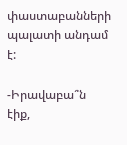փաստաբանների պալատի անդամ է:

-Իրավաբա՞ն էիք,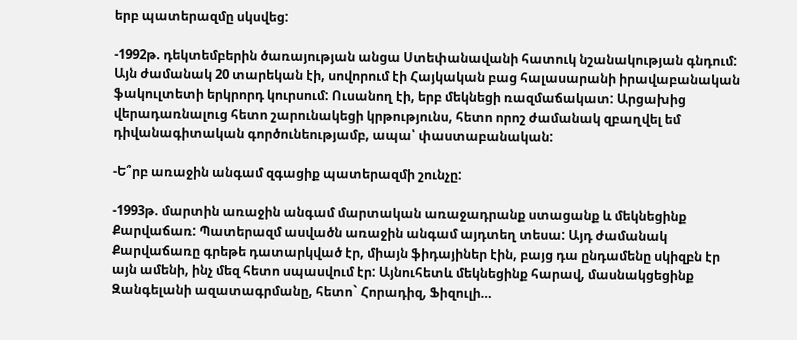երբ պատերազմը սկսվեց:

-1992թ. դեկտեմբերին ծառայության անցա Ստեփանավանի հատուկ նշանակության գնդում: Այն ժամանակ 20 տարեկան էի, սովորում էի Հայկական բաց հալասարանի իրավաբանական ֆակուլտետի երկրորդ կուրսում: Ուսանող էի, երբ մեկնեցի ռազմաճակատ: Արցախից վերադառնալուց հետո շարունակեցի կրթությունս, հետո որոշ ժամանակ զբաղվել եմ դիվանագիտական գործունեությամբ, ապա՝ փաստաբանական:

-Ե՞րբ առաջին անգամ զգացիք պատերազմի շունչը:

-1993թ. մարտին առաջին անգամ մարտական առաջադրանք ստացանք և մեկնեցինք Քարվաճառ: Պատերազմ ասվածն առաջին անգամ այդտեղ տեսա: Այդ ժամանակ Քարվաճառը գրեթե դատարկված էր, միայն ֆիդայիներ էին, բայց դա ընդամենը սկիզբն էր այն ամենի, ինչ մեզ հետո սպասվում էր: Այնուհետև մեկնեցինք հարավ, մասնակցեցինք Զանգելանի ազատագրմանը, հետո` Հորադիզ, Ֆիզուլի…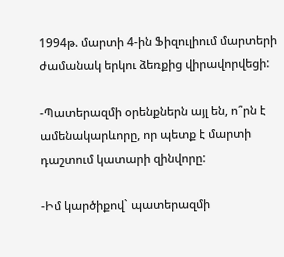1994թ. մարտի 4-ին Ֆիզուլիում մարտերի ժամանակ երկու ձեռքից վիրավորվեցի:

-Պատերազմի օրենքներն այլ են, ո՞րն է ամենակարևորը, որ պետք է մարտի դաշտում կատարի զինվորը:

-Իմ կարծիքով` պատերազմի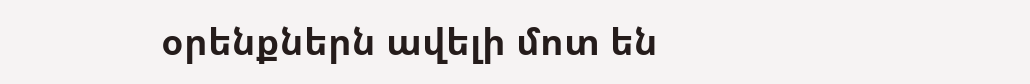օրենքներն ավելի մոտ են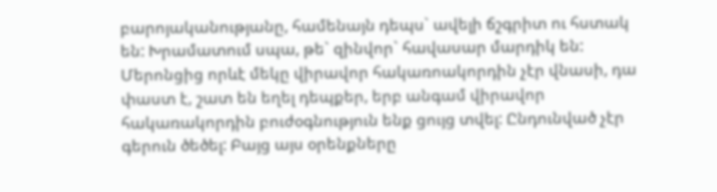բարոյականությանը, համենայն դեպս` ավելի ճշգրիտ ու հստակ են: Խրամատում սպա, թե` զինվոր` հավասար մարդիկ են: Մերոնցից որևէ մեկը վիրավոր հակառոակորդին չէր վնասի, դա փաստ է, շատ են եղել դեպքեր, երբ անգամ վիրավոր հակառակորդին բուժօգնություն ենք ցույց տվել: Ընդունված չէր գերուն ծեծել: Բայց այս օրենքները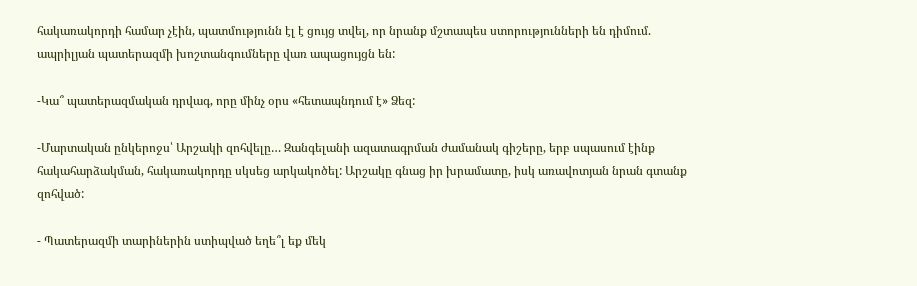հակառակորդի համար չէին, պատմությունն էլ է ցույց տվել, որ նրանք մշտապես ստորությունների են դիմում. ապրիլյան պատերազմի խոշտանգումները վառ ապացույցն են:

-Կա՞ պատերազմական դրվագ, որը մինչ օրս «հետապնդում է» Ձեզ:

-Մարտական ընկերոջս՝ Արշակի զոհվելը… Զանգելանի ազատագրման ժամանակ գիշերը, երբ սպասում էինք հակահարձակման, հակառակորդը սկսեց արկակոծել: Արշակը գնաց իր խրամատը, իսկ առավոտյան նրան գտանք զոհված:

- Պատերազմի տարիներին ստիպված եղե՞լ եք մեկ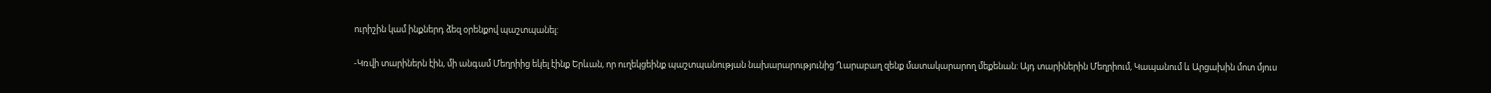ուրիշին կամ ինքներդ ձեզ օրենքով պաշտպանել:

-Կռվի տարիներն էին, մի անգամ Մեղրիից եկել էինք Երևան, որ ուղեկցեինք պաշտպանության նախարարությունից Ղարաբաղ զենք մատակարարող մեքենան: Այդ տարիներին Մեղրիում, Կապանում և Արցախին մոտ մյուս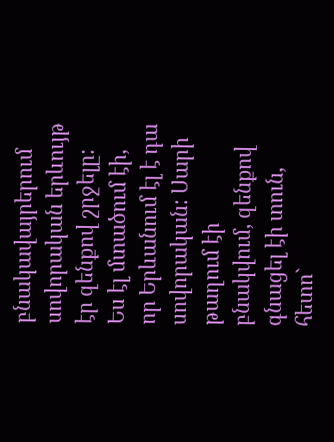բնակավայրերում սովորական երևույթ էր զենքով շրջելը: Ես էլ մտածում էի, որ Երևանում էլ է դա սովորական: Սարի թաղում էի բնակվում, զենքով գնացել էի տուն, հետո`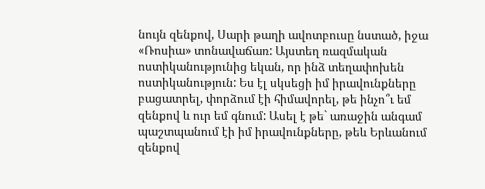նույն զենքով, Սարի թաղի ավոտբուսը նստած, իջա «Ռոսիա» տոնավաճառ: Այստեղ ռազմական ոստիկանությունից եկան, որ ինձ տեղափոխեն ոստիկանություն: Ես էլ սկսեցի իմ իրավունքները բացատրել, փորձում էի հիմավորել, թե ինչո՞ւ եմ զենքով և ուր եմ գնում: Ասել է թե` առաջին անգամ պաշտպանում էի իմ իրավունքները, թեև Երևանում զենքով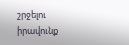շրջելու իրավունք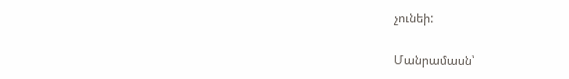չունեի:

Մանրամասն՝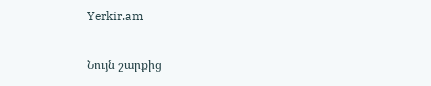Yerkir.am

Նույն շարքից